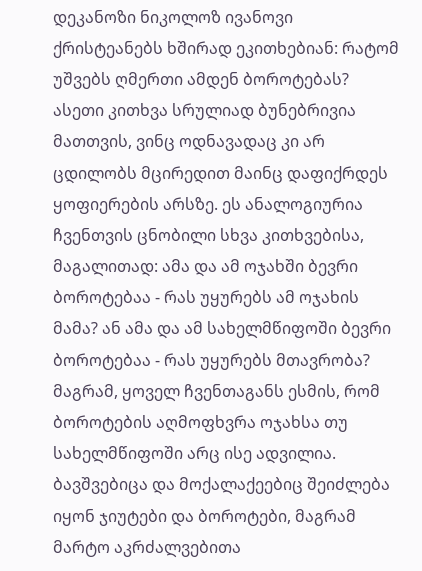დეკანოზი ნიკოლოზ ივანოვი
ქრისტეანებს ხშირად ეკითხებიან: რატომ უშვებს ღმერთი ამდენ ბოროტებას? ასეთი კითხვა სრულიად ბუნებრივია მათთვის, ვინც ოდნავადაც კი არ ცდილობს მცირედით მაინც დაფიქრდეს ყოფიერების არსზე. ეს ანალოგიურია ჩვენთვის ცნობილი სხვა კითხვებისა, მაგალითად: ამა და ამ ოჯახში ბევრი ბოროტებაა - რას უყურებს ამ ოჯახის მამა? ან ამა და ამ სახელმწიფოში ბევრი ბოროტებაა - რას უყურებს მთავრობა? მაგრამ, ყოველ ჩვენთაგანს ესმის, რომ ბოროტების აღმოფხვრა ოჯახსა თუ სახელმწიფოში არც ისე ადვილია. ბავშვებიცა და მოქალაქეებიც შეიძლება იყონ ჯიუტები და ბოროტები, მაგრამ მარტო აკრძალვებითა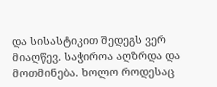და სისასტიკით შედეგს ვერ მიაღწევ. საჭიროა აღზრდა და მოთმინება. ხოლო როდესაც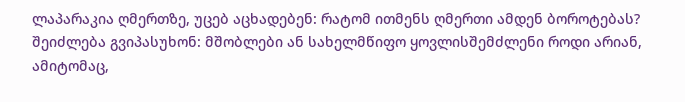ლაპარაკია ღმერთზე, უცებ აცხადებენ: რატომ ითმენს ღმერთი ამდენ ბოროტებას?
შეიძლება გვიპასუხონ: მშობლები ან სახელმწიფო ყოვლისშემძლენი როდი არიან, ამიტომაც,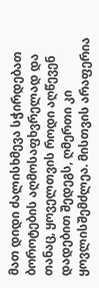მათ დიდი ძალისხმევა სჭირდებათ ბოროტების აღმოსაფხვრელად და თანაც, ყოველთვის როდი აღწევენ დადებით შედეგს, ღმერთი კი ყოვლისშემძლეა. მისთვის არაფერია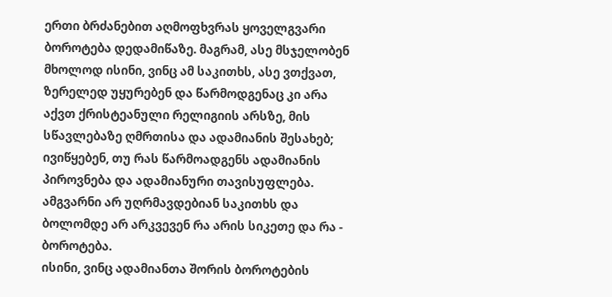ერთი ბრძანებით აღმოფხვრას ყოველგვარი ბოროტება დედამიწაზე. მაგრამ, ასე მსჯელობენ მხოლოდ ისინი, ვინც ამ საკითხს, ასე ვთქვათ, ზერელედ უყურებენ და წარმოდგენაც კი არა აქვთ ქრისტეანული რელიგიის არსზე, მის სწავლებაზე ღმრთისა და ადამიანის შესახებ; ივიწყებენ, თუ რას წარმოადგენს ადამიანის პიროვნება და ადამიანური თავისუფლება. ამგვარნი არ უღრმავდებიან საკითხს და ბოლომდე არ არკვევენ რა არის სიკეთე და რა - ბოროტება.
ისინი, ვინც ადამიანთა შორის ბოროტების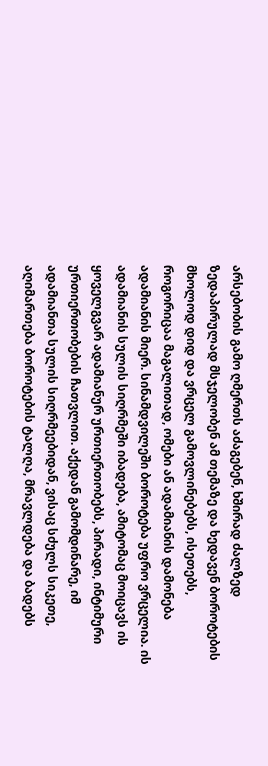არსებობის გამო ღმერთს აძაგებენ, ხშირად ძალზედ ზედაპირულად მსჯელობენ ამ თემაზე და ხედავენ ბოროტების მხოლოდ დიდ და ვრცელ გამოვლინებებს, ისეთებს, როგორიცაა მაგალითად, ომები ან ადამიანის დამონება ადამიანის მიერ. სინამდვილეში ბოროტება უფრო ვრცელია. ის ადამიანის სულის სიღრმეში იბადება, ამიტომაც მოიცავს ის ყოველგვარ ადამიანურ ურთიერთობებს, პირადი, ინტიმური ურთიერთობების ჩათვლით. აქედან გამომდინარე, იმ ადამიანთა სულის სიღრმეებიდან, ვისაც სძულს სიკეთე, აღიმართება ბოროტების ტალღა, მრავლდება და ბადებს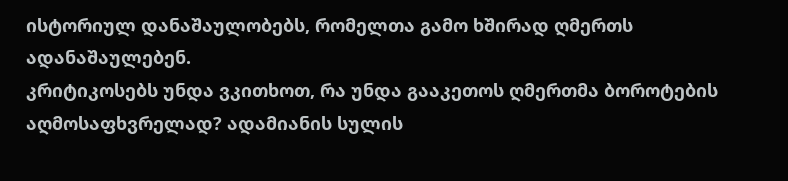ისტორიულ დანაშაულობებს, რომელთა გამო ხშირად ღმერთს ადანაშაულებენ.
კრიტიკოსებს უნდა ვკითხოთ, რა უნდა გააკეთოს ღმერთმა ბოროტების აღმოსაფხვრელად? ადამიანის სულის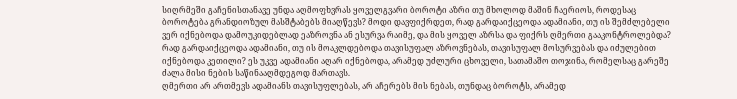სიღრმეში გაჩენისთანავე უნდა აღმოფხვრას ყოველგვარი ბოროტი აზრი თუ მხოლოდ მაშინ ჩაერიოს, როდესაც ბოროტება გრანდიოზულ მასშტაბებს მიაღწევს? მოდი დავფიქრდეთ, რად გარდაიქცეოდა ადამიანი, თუ ის შემძლებელი ვერ იქნებოდა დამოუკიდებლად ეაზროვნა ან ესურვა რაიმე, და მის ყოველ აზრსა და ფიქრს ღმერთი გააკონტროლებდა? რად გარდაიქცეოდა ადამიანი, თუ ის მოაკლდებოდა თავისუფალ აზროვნებას, თავისუფალ მოსურვებას და იძულებით იქნებოდა კეთილი? ეს უკვე ადამიანი აღარ იქნებოდა, არამედ უძლური ცხოველი, სათამაშო თოჯინა, რომელსაც გარეშე ძალა მისი ნების საწინააღმდეგოდ მართავს.
ღმერთი არ ართმევს ადამიანს თავისუფლებას, არ აჩერებს მის ნებას, თუნდაც ბოროტს, არამედ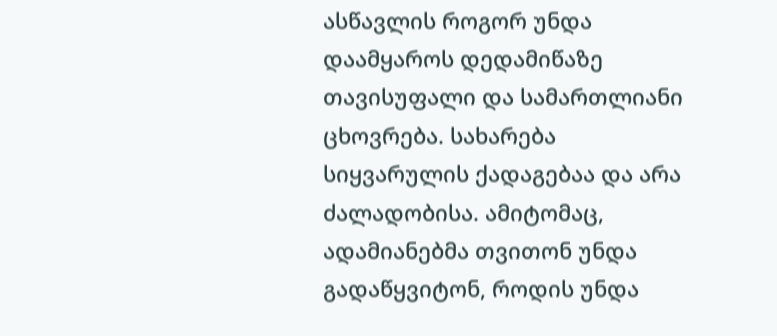ასწავლის როგორ უნდა დაამყაროს დედამიწაზე თავისუფალი და სამართლიანი ცხოვრება. სახარება სიყვარულის ქადაგებაა და არა ძალადობისა. ამიტომაც, ადამიანებმა თვითონ უნდა გადაწყვიტონ, როდის უნდა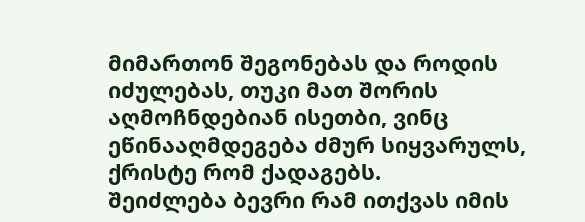მიმართონ შეგონებას და როდის იძულებას, თუკი მათ შორის აღმოჩნდებიან ისეთბი, ვინც ეწინააღმდეგება ძმურ სიყვარულს, ქრისტე რომ ქადაგებს.
შეიძლება ბევრი რამ ითქვას იმის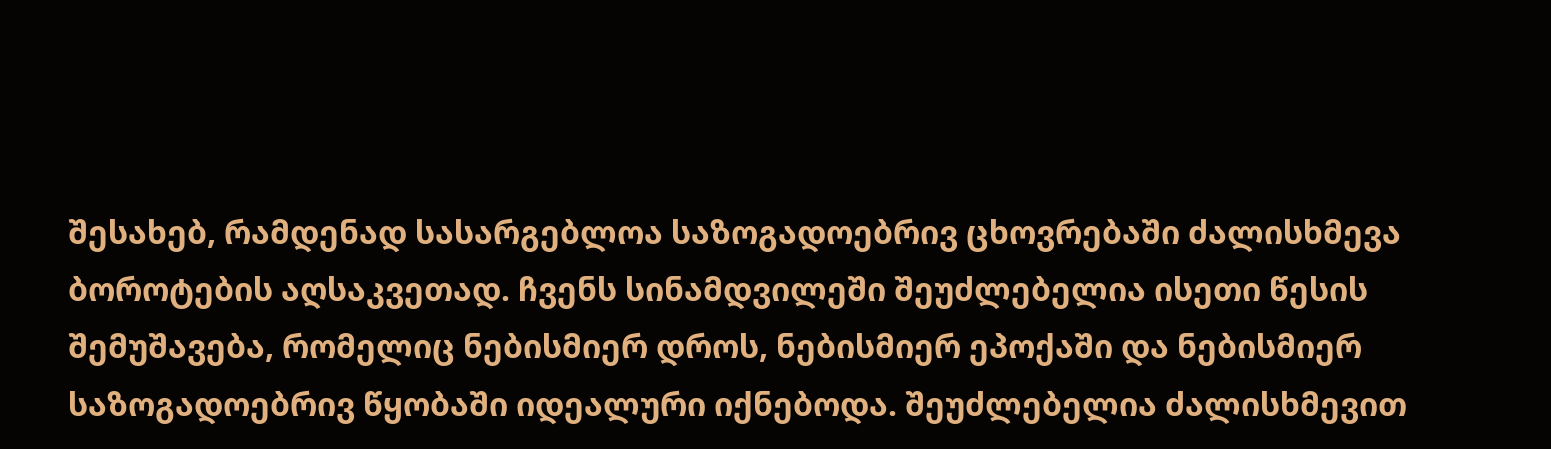შესახებ, რამდენად სასარგებლოა საზოგადოებრივ ცხოვრებაში ძალისხმევა ბოროტების აღსაკვეთად. ჩვენს სინამდვილეში შეუძლებელია ისეთი წესის შემუშავება, რომელიც ნებისმიერ დროს, ნებისმიერ ეპოქაში და ნებისმიერ საზოგადოებრივ წყობაში იდეალური იქნებოდა. შეუძლებელია ძალისხმევით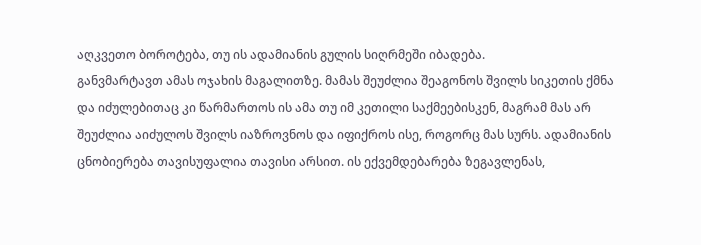აღკვეთო ბოროტება, თუ ის ადამიანის გულის სიღრმეში იბადება.
განვმარტავთ ამას ოჯახის მაგალითზე. მამას შეუძლია შეაგონოს შვილს სიკეთის ქმნა და იძულებითაც კი წარმართოს ის ამა თუ იმ კეთილი საქმეებისკენ, მაგრამ მას არ შეუძლია აიძულოს შვილს იაზროვნოს და იფიქროს ისე, როგორც მას სურს. ადამიანის ცნობიერება თავისუფალია თავისი არსით. ის ექვემდებარება ზეგავლენას,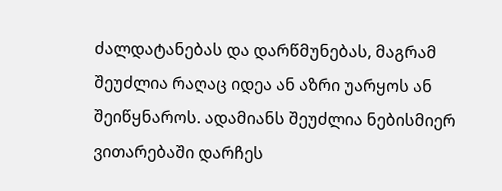ძალდატანებას და დარწმუნებას, მაგრამ შეუძლია რაღაც იდეა ან აზრი უარყოს ან შეიწყნაროს. ადამიანს შეუძლია ნებისმიერ ვითარებაში დარჩეს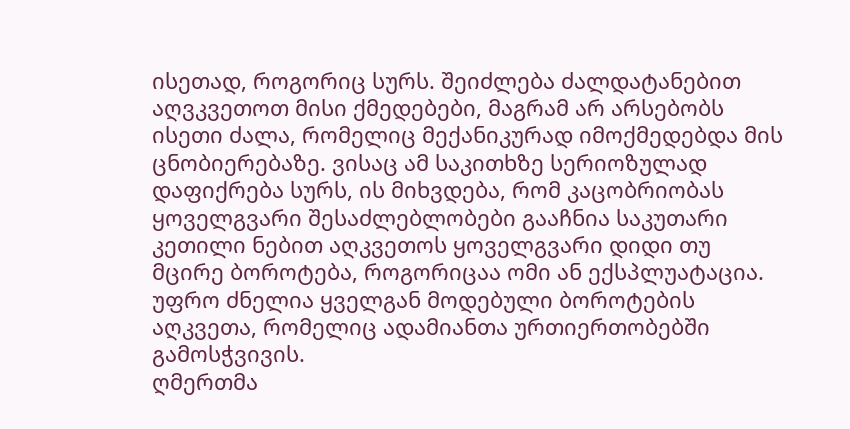ისეთად, როგორიც სურს. შეიძლება ძალდატანებით აღვკვეთოთ მისი ქმედებები, მაგრამ არ არსებობს ისეთი ძალა, რომელიც მექანიკურად იმოქმედებდა მის ცნობიერებაზე. ვისაც ამ საკითხზე სერიოზულად დაფიქრება სურს, ის მიხვდება, რომ კაცობრიობას ყოველგვარი შესაძლებლობები გააჩნია საკუთარი კეთილი ნებით აღკვეთოს ყოველგვარი დიდი თუ მცირე ბოროტება, როგორიცაა ომი ან ექსპლუატაცია. უფრო ძნელია ყველგან მოდებული ბოროტების აღკვეთა, რომელიც ადამიანთა ურთიერთობებში გამოსჭვივის.
ღმერთმა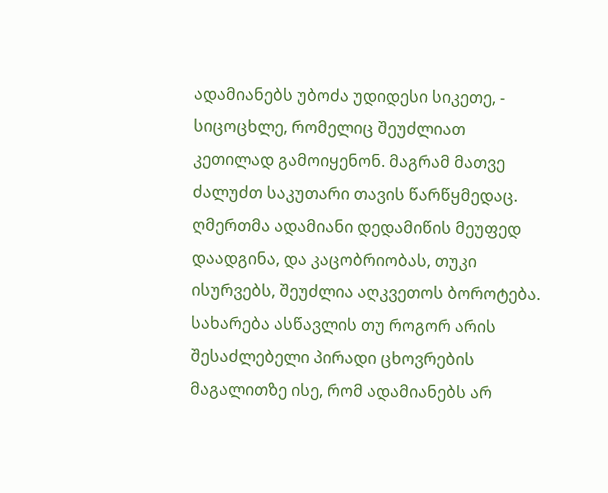ადამიანებს უბოძა უდიდესი სიკეთე, - სიცოცხლე, რომელიც შეუძლიათ კეთილად გამოიყენონ. მაგრამ მათვე ძალუძთ საკუთარი თავის წარწყმედაც. ღმერთმა ადამიანი დედამიწის მეუფედ დაადგინა, და კაცობრიობას, თუკი ისურვებს, შეუძლია აღკვეთოს ბოროტება. სახარება ასწავლის თუ როგორ არის შესაძლებელი პირადი ცხოვრების მაგალითზე ისე, რომ ადამიანებს არ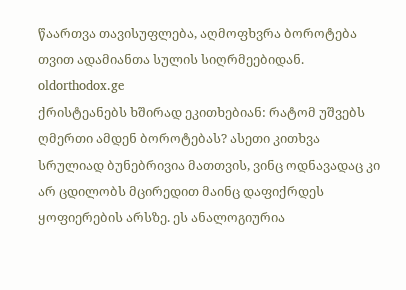წაართვა თავისუფლება, აღმოფხვრა ბოროტება თვით ადამიანთა სულის სიღრმეებიდან.
oldorthodox.ge
ქრისტეანებს ხშირად ეკითხებიან: რატომ უშვებს ღმერთი ამდენ ბოროტებას? ასეთი კითხვა სრულიად ბუნებრივია მათთვის, ვინც ოდნავადაც კი არ ცდილობს მცირედით მაინც დაფიქრდეს ყოფიერების არსზე. ეს ანალოგიურია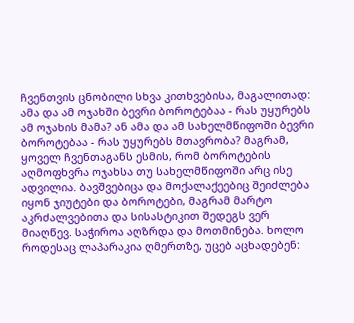ჩვენთვის ცნობილი სხვა კითხვებისა, მაგალითად: ამა და ამ ოჯახში ბევრი ბოროტებაა - რას უყურებს ამ ოჯახის მამა? ან ამა და ამ სახელმწიფოში ბევრი ბოროტებაა - რას უყურებს მთავრობა? მაგრამ, ყოველ ჩვენთაგანს ესმის, რომ ბოროტების აღმოფხვრა ოჯახსა თუ სახელმწიფოში არც ისე ადვილია. ბავშვებიცა და მოქალაქეებიც შეიძლება იყონ ჯიუტები და ბოროტები, მაგრამ მარტო აკრძალვებითა და სისასტიკით შედეგს ვერ მიაღწევ. საჭიროა აღზრდა და მოთმინება. ხოლო როდესაც ლაპარაკია ღმერთზე, უცებ აცხადებენ: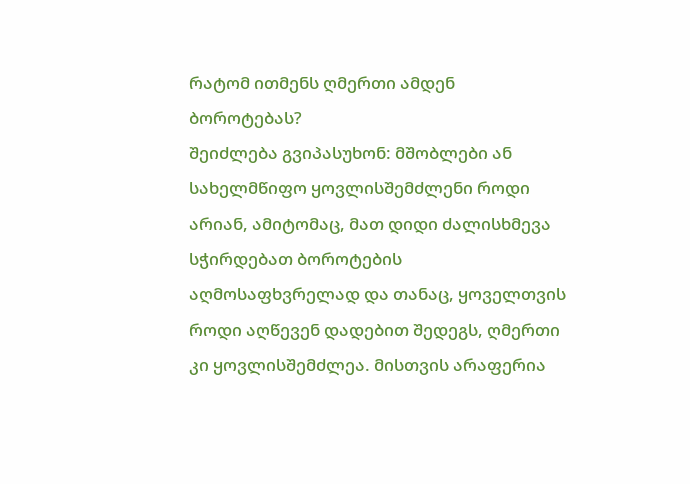რატომ ითმენს ღმერთი ამდენ ბოროტებას?
შეიძლება გვიპასუხონ: მშობლები ან სახელმწიფო ყოვლისშემძლენი როდი არიან, ამიტომაც, მათ დიდი ძალისხმევა სჭირდებათ ბოროტების აღმოსაფხვრელად და თანაც, ყოველთვის როდი აღწევენ დადებით შედეგს, ღმერთი კი ყოვლისშემძლეა. მისთვის არაფერია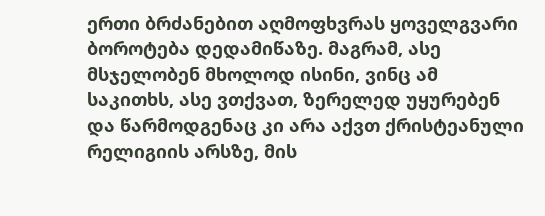ერთი ბრძანებით აღმოფხვრას ყოველგვარი ბოროტება დედამიწაზე. მაგრამ, ასე მსჯელობენ მხოლოდ ისინი, ვინც ამ საკითხს, ასე ვთქვათ, ზერელედ უყურებენ და წარმოდგენაც კი არა აქვთ ქრისტეანული რელიგიის არსზე, მის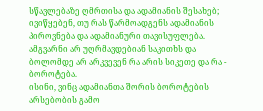სწავლებაზე ღმრთისა და ადამიანის შესახებ; ივიწყებენ, თუ რას წარმოადგენს ადამიანის პიროვნება და ადამიანური თავისუფლება. ამგვარნი არ უღრმავდებიან საკითხს და ბოლომდე არ არკვევენ რა არის სიკეთე და რა - ბოროტება.
ისინი, ვინც ადამიანთა შორის ბოროტების არსებობის გამო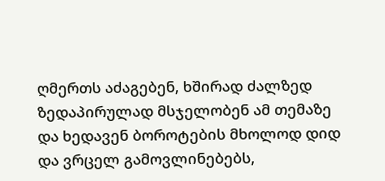ღმერთს აძაგებენ, ხშირად ძალზედ ზედაპირულად მსჯელობენ ამ თემაზე და ხედავენ ბოროტების მხოლოდ დიდ და ვრცელ გამოვლინებებს,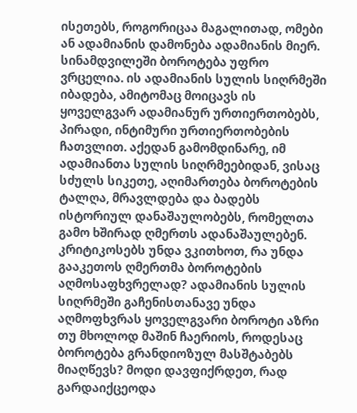ისეთებს, როგორიცაა მაგალითად, ომები ან ადამიანის დამონება ადამიანის მიერ. სინამდვილეში ბოროტება უფრო ვრცელია. ის ადამიანის სულის სიღრმეში იბადება, ამიტომაც მოიცავს ის ყოველგვარ ადამიანურ ურთიერთობებს, პირადი, ინტიმური ურთიერთობების ჩათვლით. აქედან გამომდინარე, იმ ადამიანთა სულის სიღრმეებიდან, ვისაც სძულს სიკეთე, აღიმართება ბოროტების ტალღა, მრავლდება და ბადებს ისტორიულ დანაშაულობებს, რომელთა გამო ხშირად ღმერთს ადანაშაულებენ.
კრიტიკოსებს უნდა ვკითხოთ, რა უნდა გააკეთოს ღმერთმა ბოროტების აღმოსაფხვრელად? ადამიანის სულის სიღრმეში გაჩენისთანავე უნდა აღმოფხვრას ყოველგვარი ბოროტი აზრი თუ მხოლოდ მაშინ ჩაერიოს, როდესაც ბოროტება გრანდიოზულ მასშტაბებს მიაღწევს? მოდი დავფიქრდეთ, რად გარდაიქცეოდა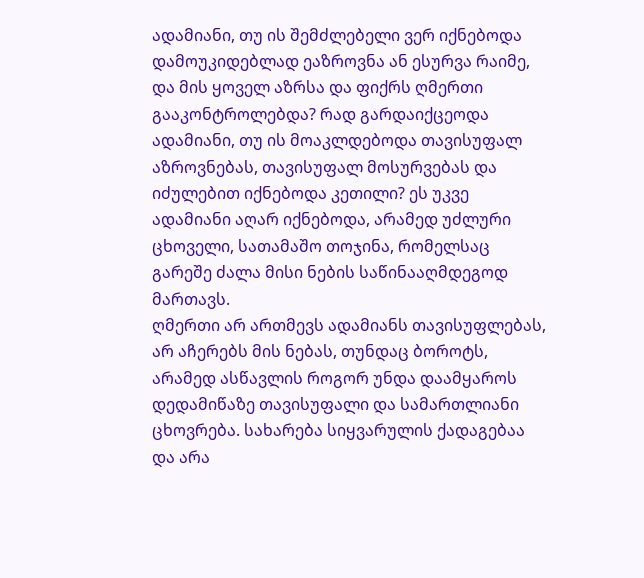ადამიანი, თუ ის შემძლებელი ვერ იქნებოდა დამოუკიდებლად ეაზროვნა ან ესურვა რაიმე, და მის ყოველ აზრსა და ფიქრს ღმერთი გააკონტროლებდა? რად გარდაიქცეოდა ადამიანი, თუ ის მოაკლდებოდა თავისუფალ აზროვნებას, თავისუფალ მოსურვებას და იძულებით იქნებოდა კეთილი? ეს უკვე ადამიანი აღარ იქნებოდა, არამედ უძლური ცხოველი, სათამაშო თოჯინა, რომელსაც გარეშე ძალა მისი ნების საწინააღმდეგოდ მართავს.
ღმერთი არ ართმევს ადამიანს თავისუფლებას, არ აჩერებს მის ნებას, თუნდაც ბოროტს, არამედ ასწავლის როგორ უნდა დაამყაროს დედამიწაზე თავისუფალი და სამართლიანი ცხოვრება. სახარება სიყვარულის ქადაგებაა და არა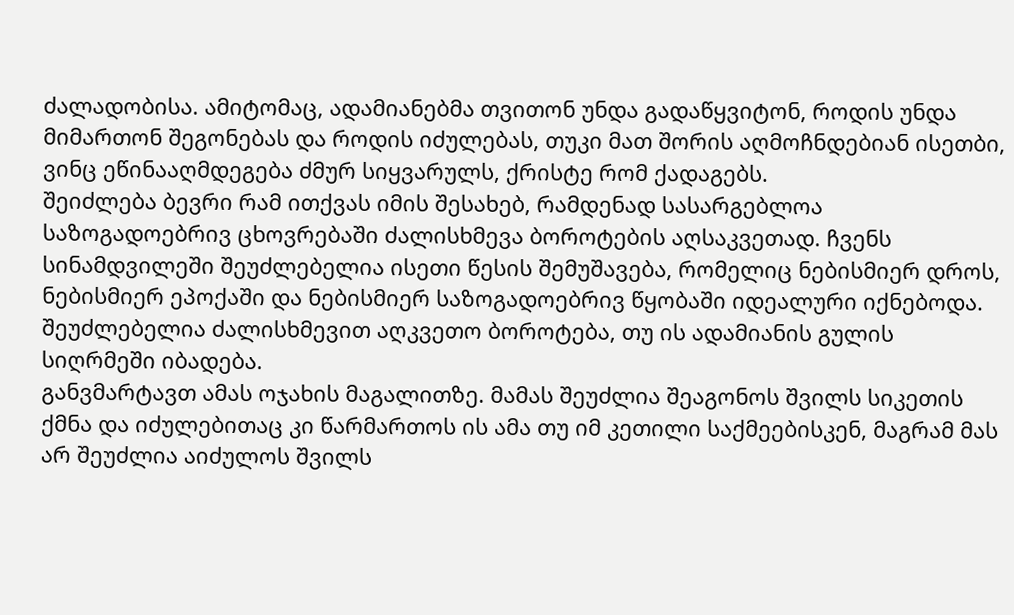ძალადობისა. ამიტომაც, ადამიანებმა თვითონ უნდა გადაწყვიტონ, როდის უნდა მიმართონ შეგონებას და როდის იძულებას, თუკი მათ შორის აღმოჩნდებიან ისეთბი, ვინც ეწინააღმდეგება ძმურ სიყვარულს, ქრისტე რომ ქადაგებს.
შეიძლება ბევრი რამ ითქვას იმის შესახებ, რამდენად სასარგებლოა საზოგადოებრივ ცხოვრებაში ძალისხმევა ბოროტების აღსაკვეთად. ჩვენს სინამდვილეში შეუძლებელია ისეთი წესის შემუშავება, რომელიც ნებისმიერ დროს, ნებისმიერ ეპოქაში და ნებისმიერ საზოგადოებრივ წყობაში იდეალური იქნებოდა. შეუძლებელია ძალისხმევით აღკვეთო ბოროტება, თუ ის ადამიანის გულის სიღრმეში იბადება.
განვმარტავთ ამას ოჯახის მაგალითზე. მამას შეუძლია შეაგონოს შვილს სიკეთის ქმნა და იძულებითაც კი წარმართოს ის ამა თუ იმ კეთილი საქმეებისკენ, მაგრამ მას არ შეუძლია აიძულოს შვილს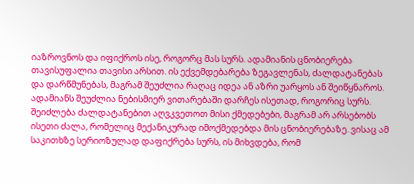იაზროვნოს და იფიქროს ისე, როგორც მას სურს. ადამიანის ცნობიერება თავისუფალია თავისი არსით. ის ექვემდებარება ზეგავლენას, ძალდატანებას და დარწმუნებას, მაგრამ შეუძლია რაღაც იდეა ან აზრი უარყოს ან შეიწყნაროს. ადამიანს შეუძლია ნებისმიერ ვითარებაში დარჩეს ისეთად, როგორიც სურს. შეიძლება ძალდატანებით აღვკვეთოთ მისი ქმედებები, მაგრამ არ არსებობს ისეთი ძალა, რომელიც მექანიკურად იმოქმედებდა მის ცნობიერებაზე. ვისაც ამ საკითხზე სერიოზულად დაფიქრება სურს, ის მიხვდება, რომ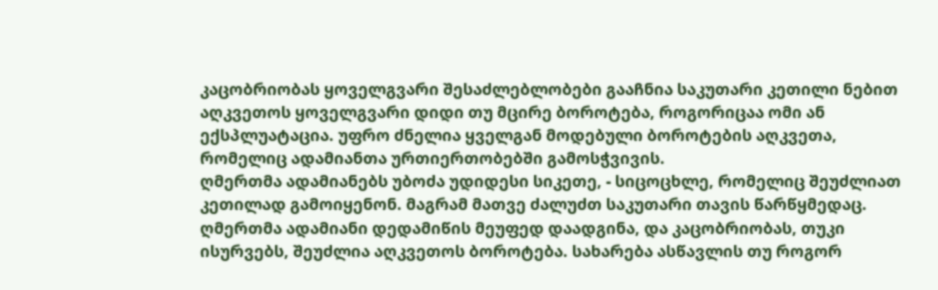კაცობრიობას ყოველგვარი შესაძლებლობები გააჩნია საკუთარი კეთილი ნებით აღკვეთოს ყოველგვარი დიდი თუ მცირე ბოროტება, როგორიცაა ომი ან ექსპლუატაცია. უფრო ძნელია ყველგან მოდებული ბოროტების აღკვეთა, რომელიც ადამიანთა ურთიერთობებში გამოსჭვივის.
ღმერთმა ადამიანებს უბოძა უდიდესი სიკეთე, - სიცოცხლე, რომელიც შეუძლიათ კეთილად გამოიყენონ. მაგრამ მათვე ძალუძთ საკუთარი თავის წარწყმედაც. ღმერთმა ადამიანი დედამიწის მეუფედ დაადგინა, და კაცობრიობას, თუკი ისურვებს, შეუძლია აღკვეთოს ბოროტება. სახარება ასწავლის თუ როგორ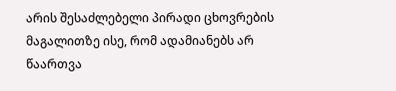არის შესაძლებელი პირადი ცხოვრების მაგალითზე ისე, რომ ადამიანებს არ წაართვა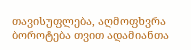თავისუფლება, აღმოფხვრა ბოროტება თვით ადამიანთა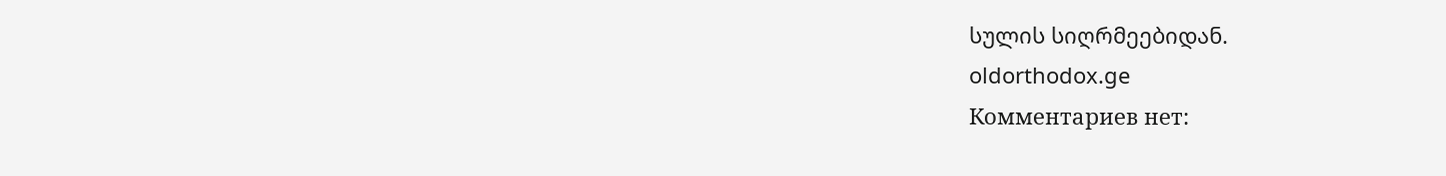სულის სიღრმეებიდან.
oldorthodox.ge
Комментариев нет: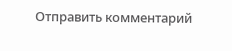Отправить комментарий